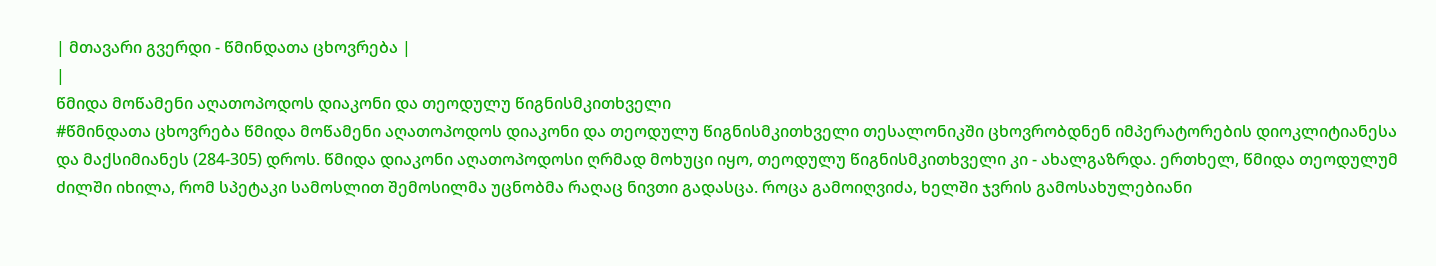| მთავარი გვერდი - წმინდათა ცხოვრება |
|
წმიდა მოწამენი აღათოპოდოს დიაკონი და თეოდულუ წიგნისმკითხველი
#წმინდათა ცხოვრება წმიდა მოწამენი აღათოპოდოს დიაკონი და თეოდულუ წიგნისმკითხველი თესალონიკში ცხოვრობდნენ იმპერატორების დიოკლიტიანესა და მაქსიმიანეს (284-305) დროს. წმიდა დიაკონი აღათოპოდოსი ღრმად მოხუცი იყო, თეოდულუ წიგნისმკითხველი კი - ახალგაზრდა. ერთხელ, წმიდა თეოდულუმ ძილში იხილა, რომ სპეტაკი სამოსლით შემოსილმა უცნობმა რაღაც ნივთი გადასცა. როცა გამოიღვიძა, ხელში ჯვრის გამოსახულებიანი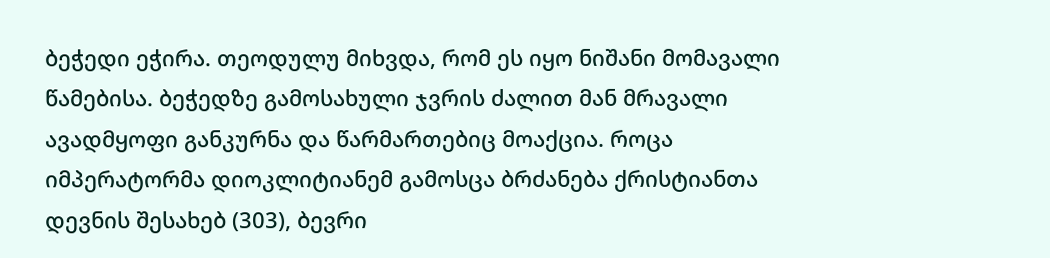ბეჭედი ეჭირა. თეოდულუ მიხვდა, რომ ეს იყო ნიშანი მომავალი წამებისა. ბეჭედზე გამოსახული ჯვრის ძალით მან მრავალი ავადმყოფი განკურნა და წარმართებიც მოაქცია. როცა იმპერატორმა დიოკლიტიანემ გამოსცა ბრძანება ქრისტიანთა დევნის შესახებ (303), ბევრი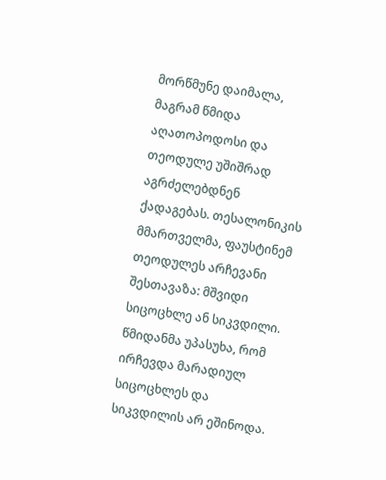მორწმუნე დაიმალა, მაგრამ წმიდა აღათოპოდოსი და თეოდულე უშიშრად აგრძელებდნენ ქადაგებას. თესალონიკის მმართველმა, ფაუსტინემ თეოდულეს არჩევანი შესთავაზა: მშვიდი სიცოცხლე ან სიკვდილი. წმიდანმა უპასუხა, რომ ირჩევდა მარადიულ სიცოცხლეს და სიკვდილის არ ეშინოდა.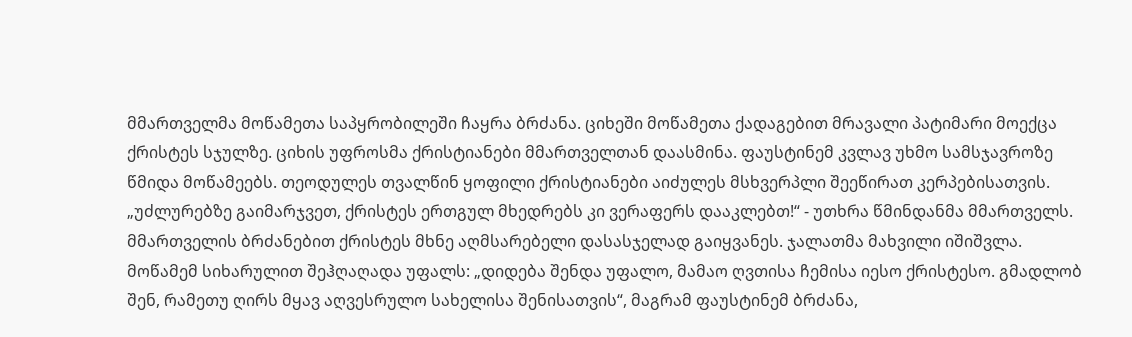მმართველმა მოწამეთა საპყრობილეში ჩაყრა ბრძანა. ციხეში მოწამეთა ქადაგებით მრავალი პატიმარი მოექცა ქრისტეს სჯულზე. ციხის უფროსმა ქრისტიანები მმართველთან დაასმინა. ფაუსტინემ კვლავ უხმო სამსჯავროზე წმიდა მოწამეებს. თეოდულეს თვალწინ ყოფილი ქრისტიანები აიძულეს მსხვერპლი შეეწირათ კერპებისათვის. „უძლურებზე გაიმარჯვეთ, ქრისტეს ერთგულ მხედრებს კი ვერაფერს დააკლებთ!“ - უთხრა წმინდანმა მმართველს. მმართველის ბრძანებით ქრისტეს მხნე აღმსარებელი დასასჯელად გაიყვანეს. ჯალათმა მახვილი იშიშვლა. მოწამემ სიხარულით შეჰღაღადა უფალს: „დიდება შენდა უფალო, მამაო ღვთისა ჩემისა იესო ქრისტესო. გმადლობ შენ, რამეთუ ღირს მყავ აღვესრულო სახელისა შენისათვის“, მაგრამ ფაუსტინემ ბრძანა,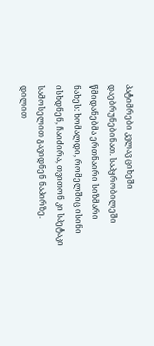პატიმრები კვლავ ციხეში დაებრუნებინათ. საპყრობილეში წმიდანებმა ერთნაირი სიზმარი ნახეს: ხომალდი, რომელშიც ისინი ისხდნენ, ჩაიძირა, თვითონ კი სპეტაკი სამოსელით გავიდნენ ნაპირზე. დილით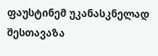ფაუსტინემ უკანასკნელად შესთავაზა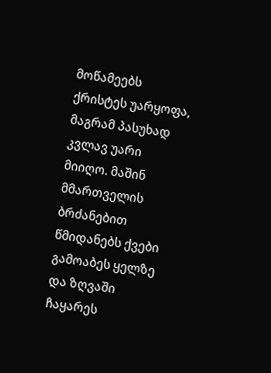მოწამეებს ქრისტეს უარყოფა, მაგრამ პასუხად კვლავ უარი მიიღო. მაშინ მმართველის ბრძანებით წმიდანებს ქვები გამოაბეს ყელზე და ზღვაში ჩაყარეს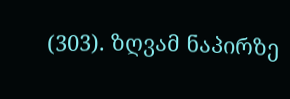(303). ზღვამ ნაპირზე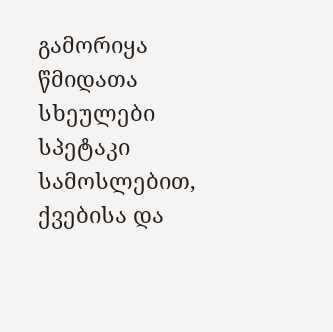გამორიყა წმიდათა სხეულები სპეტაკი სამოსლებით, ქვებისა და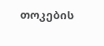თოკების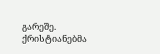გარეშე. ქრისტიანებმა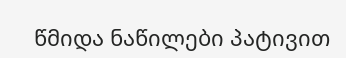წმიდა ნაწილები პატივით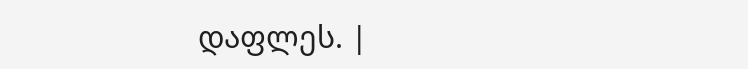დაფლეს. |